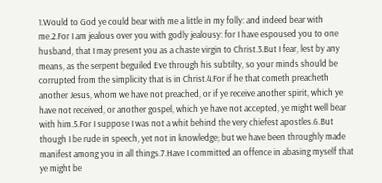1.Would to God ye could bear with me a little in my folly: and indeed bear with me.2.For I am jealous over you with godly jealousy: for I have espoused you to one husband, that I may present you as a chaste virgin to Christ.3.But I fear, lest by any means, as the serpent beguiled Eve through his subtilty, so your minds should be corrupted from the simplicity that is in Christ.4.For if he that cometh preacheth another Jesus, whom we have not preached, or if ye receive another spirit, which ye have not received, or another gospel, which ye have not accepted, ye might well bear with him.5.For I suppose I was not a whit behind the very chiefest apostles.6.But though I be rude in speech, yet not in knowledge; but we have been throughly made manifest among you in all things.7.Have I committed an offence in abasing myself that ye might be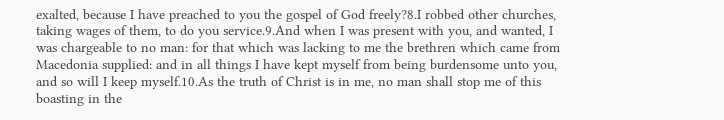exalted, because I have preached to you the gospel of God freely?8.I robbed other churches, taking wages of them, to do you service.9.And when I was present with you, and wanted, I was chargeable to no man: for that which was lacking to me the brethren which came from Macedonia supplied: and in all things I have kept myself from being burdensome unto you, and so will I keep myself.10.As the truth of Christ is in me, no man shall stop me of this boasting in the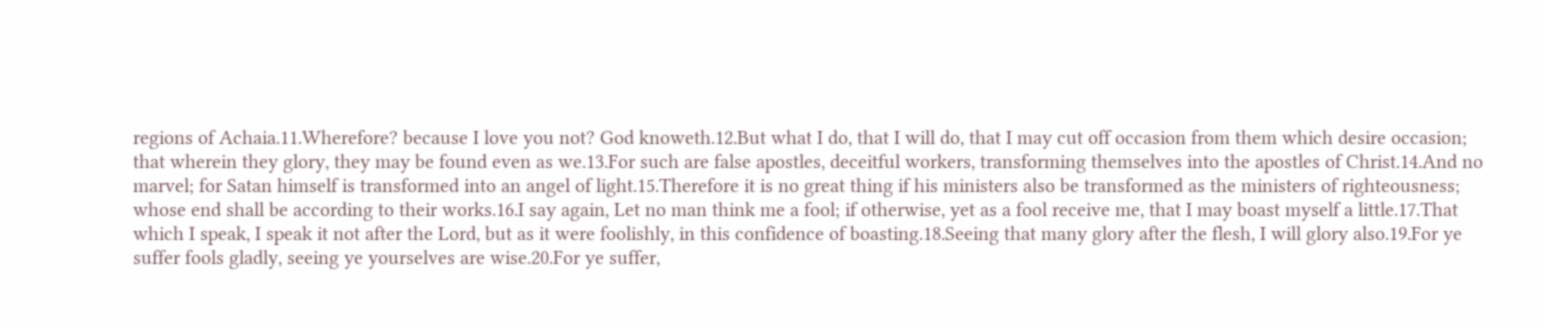regions of Achaia.11.Wherefore? because I love you not? God knoweth.12.But what I do, that I will do, that I may cut off occasion from them which desire occasion; that wherein they glory, they may be found even as we.13.For such are false apostles, deceitful workers, transforming themselves into the apostles of Christ.14.And no marvel; for Satan himself is transformed into an angel of light.15.Therefore it is no great thing if his ministers also be transformed as the ministers of righteousness; whose end shall be according to their works.16.I say again, Let no man think me a fool; if otherwise, yet as a fool receive me, that I may boast myself a little.17.That which I speak, I speak it not after the Lord, but as it were foolishly, in this confidence of boasting.18.Seeing that many glory after the flesh, I will glory also.19.For ye suffer fools gladly, seeing ye yourselves are wise.20.For ye suffer,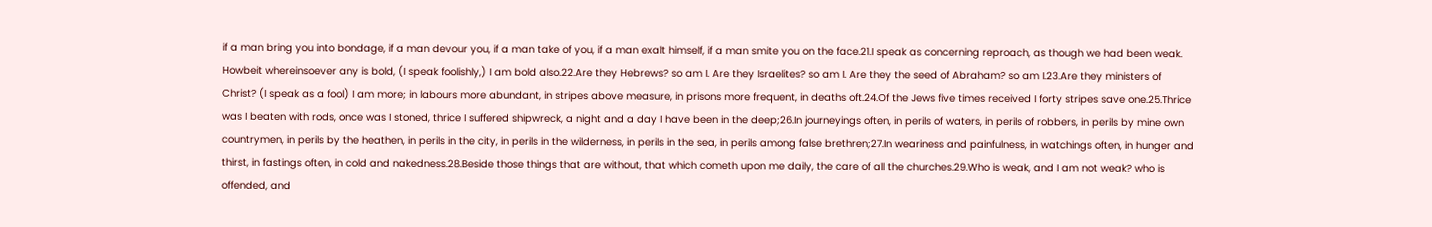if a man bring you into bondage, if a man devour you, if a man take of you, if a man exalt himself, if a man smite you on the face.21.I speak as concerning reproach, as though we had been weak. Howbeit whereinsoever any is bold, (I speak foolishly,) I am bold also.22.Are they Hebrews? so am I. Are they Israelites? so am I. Are they the seed of Abraham? so am I.23.Are they ministers of Christ? (I speak as a fool) I am more; in labours more abundant, in stripes above measure, in prisons more frequent, in deaths oft.24.Of the Jews five times received I forty stripes save one.25.Thrice was I beaten with rods, once was I stoned, thrice I suffered shipwreck, a night and a day I have been in the deep;26.In journeyings often, in perils of waters, in perils of robbers, in perils by mine own countrymen, in perils by the heathen, in perils in the city, in perils in the wilderness, in perils in the sea, in perils among false brethren;27.In weariness and painfulness, in watchings often, in hunger and thirst, in fastings often, in cold and nakedness.28.Beside those things that are without, that which cometh upon me daily, the care of all the churches.29.Who is weak, and I am not weak? who is offended, and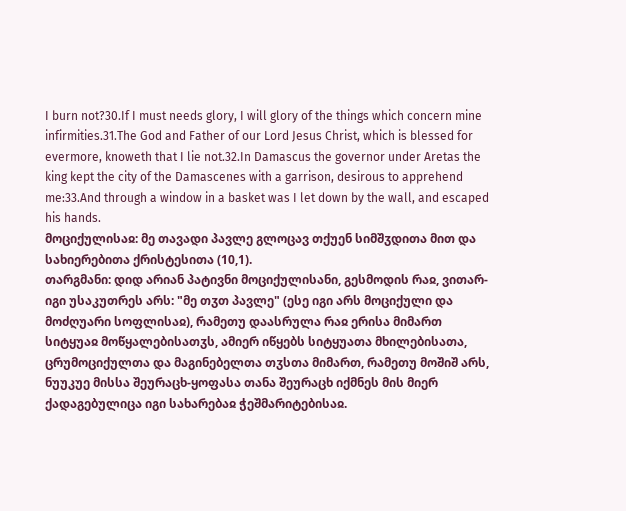I burn not?30.If I must needs glory, I will glory of the things which concern mine infirmities.31.The God and Father of our Lord Jesus Christ, which is blessed for evermore, knoweth that I lie not.32.In Damascus the governor under Aretas the king kept the city of the Damascenes with a garrison, desirous to apprehend me:33.And through a window in a basket was I let down by the wall, and escaped his hands.
მოციქულისაჲ: მე თავადი პავლე გლოცავ თქუენ სიმშჳდითა მით და სახიერებითა ქრისტესითა (10,1).
თარგმანი: დიდ არიან პატივნი მოციქულისანი, გესმოდის რაჲ, ვითარ-იგი უსაკუთრეს არს: "მე თჳთ პავლე" (ესე იგი არს მოციქული და მოძღუარი სოფლისაჲ), რამეთუ დაასრულა რაჲ ერისა მიმართ სიტყუაჲ მოწყალებისათჳს, ამიერ იწყებს სიტყუათა მხილებისათა, ცრუმოციქულთა და მაგინებელთა თჳსთა მიმართ, რამეთუ მოშიშ არს, ნუუკუე მისსა შეურაცხ-ყოფასა თანა შეურაცხ იქმნეს მის მიერ ქადაგებულიცა იგი სახარებაჲ ჭეშმარიტებისაჲ.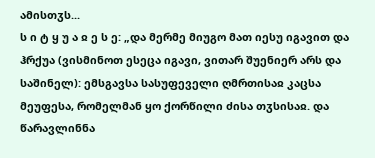ამისთჳს...
ს ი ტ ყ უ ა ჲ ე ს ე: „და მერმე მიუგო მათ იესუ იგავით და ჰრქუა (ვისმინოთ ესეცა იგავი, ვითარ შუენიერ არს და საშინელ): ემსგავსა სასუფეველი ღმრთისაჲ კაცსა მეუფესა, რომელმან ყო ქორწილი ძისა თჳსისაჲ. და წარავლინნა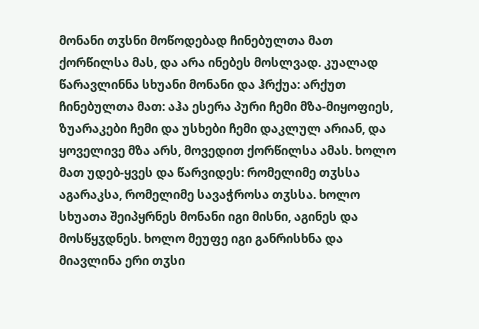მონანი თჳსნი მოწოდებად ჩინებულთა მათ ქორწილსა მას, და არა ინებეს მოსლვად. კუალად წარავლინნა სხუანი მონანი და ჰრქუა: არქუთ ჩინებულთა მათ: აჰა ესერა პური ჩემი მზა-მიყოფიეს, ზუარაკები ჩემი და უსხები ჩემი დაკლულ არიან, და ყოველივე მზა არს, მოვედით ქორწილსა ამას. ხოლო მათ უდებ-ყვეს და წარვიდეს: რომელიმე თჳსსა აგარაკსა, რომელიმე სავაჭროსა თჳსსა. ხოლო სხუათა შეიპყრნეს მონანი იგი მისნი, აგინეს და მოსწყჳდნეს. ხოლო მეუფე იგი განრისხნა და მიავლინა ერი თჳსი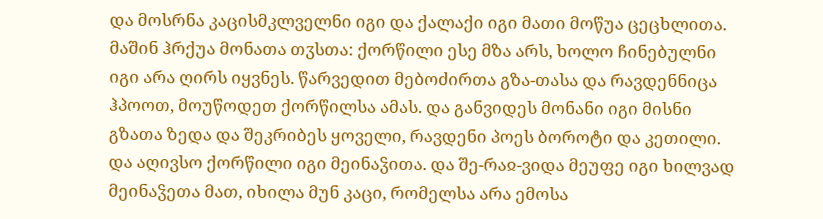და მოსრნა კაცისმკლველნი იგი და ქალაქი იგი მათი მოწუა ცეცხლითა. მაშინ ჰრქუა მონათა თჳსთა: ქორწილი ესე მზა არს, ხოლო ჩინებულნი იგი არა ღირს იყვნეს. წარვედით მებოძირთა გზა-თასა და რავდენნიცა ჰპოოთ, მოუწოდეთ ქორწილსა ამას. და განვიდეს მონანი იგი მისნი გზათა ზედა და შეკრიბეს ყოველი, რავდენი პოეს ბოროტი და კეთილი. და აღივსო ქორწილი იგი მეინაჴითა. და შე-რაჲ-ვიდა მეუფე იგი ხილვად მეინაჴეთა მათ, იხილა მუნ კაცი, რომელსა არა ემოსა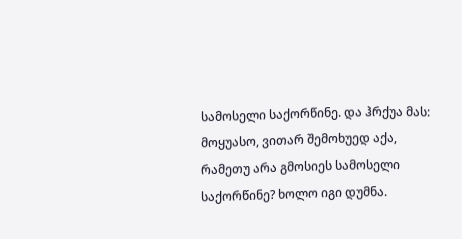სამოსელი საქორწინე. და ჰრქუა მას: მოყუასო, ვითარ შემოხუედ აქა, რამეთუ არა გმოსიეს სამოსელი საქორწინე? ხოლო იგი დუმნა.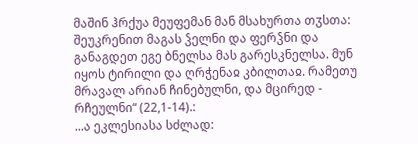მაშინ ჰრქუა მეუფემან მან მსახურთა თჳსთა: შეუკრენით მაგას ჴელნი და ფერჴნი და განაგდეთ ეგე ბნელსა მას გარესკნელსა. მუნ იყოს ტირილი და ღრჭენაჲ კბილთაჲ. რამეთუ მრავალ არიან ჩინებულნი, და მცირედ - რჩეულნი“ (22,1-14).:
...ა ეკლესიასა სძლად: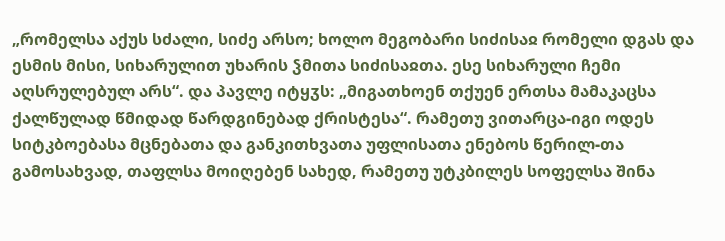„რომელსა აქუს სძალი, სიძე არსო; ხოლო მეგობარი სიძისაჲ რომელი დგას და ესმის მისი, სიხარულით უხარის ჴმითა სიძისაჲთა. ესე სიხარული ჩემი აღსრულებულ არს“. და პავლე იტყჳს: „მიგათხოენ თქუენ ერთსა მამაკაცსა ქალწულად წმიდად წარდგინებად ქრისტესა“. რამეთუ ვითარცა-იგი ოდეს სიტკბოებასა მცნებათა და განკითხვათა უფლისათა ენებოს წერილ-თა გამოსახვად, თაფლსა მოიღებენ სახედ, რამეთუ უტკბილეს სოფელსა შინა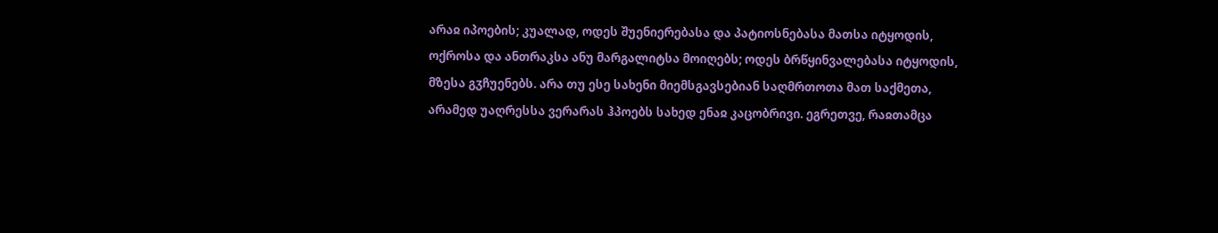არაჲ იპოების; კუალად, ოდეს შუენიერებასა და პატიოსნებასა მათსა იტყოდის, ოქროსა და ანთრაკსა ანუ მარგალიტსა მოიღებს; ოდეს ბრწყინვალებასა იტყოდის, მზესა გჳჩუენებს. არა თუ ესე სახენი მიემსგავსებიან საღმრთოთა მათ საქმეთა, არამედ უაღრესსა ვერარას ჰპოებს სახედ ენაჲ კაცობრივი. ეგრეთვე, რაჲთამცა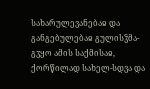სახარულევანებაჲ და განგებულებაჲ გულისჴმა-გჳყო ამის საქმისაჲ, ქორწილად სახელ-სდვა და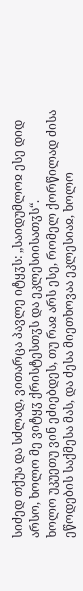სიძედ თქუა და სძლად, ვითარცა პავლე იტყჳს: „საიდუმლოჲ ესე დიდ არსო, ხოლო მე ვიტყჳ ქრისტესთჳს და ეკლესიისათჳს“.
ხოლო უკუეთუ ვინ ეძიებდეს, თუ რაჲ არს ესე, რომელ ქორწილად ძისა ეწოდების საქმესა მას, და ძესა მიეთხოვაა ეკლესიაჲ, ხოლო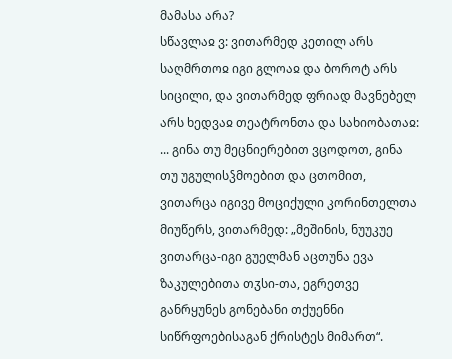მამასა არა?
სწავლაჲ ვ: ვითარმედ კეთილ არს საღმრთოჲ იგი გლოაჲ და ბოროტ არს სიცილი, და ვითარმედ ფრიად მავნებელ არს ხედვაჲ თეატრონთა და სახიობათაჲ:
... გინა თუ მეცნიერებით ვცოდოთ, გინა თუ უგულისჴმოებით და ცთომით, ვითარცა იგივე მოციქული კორინთელთა მიუწერს, ვითარმედ: „მეშინის, ნუუკუე ვითარცა-იგი გუელმან აცთუნა ევა ზაკულებითა თჳსი-თა, ეგრეთვე განრყუნეს გონებანი თქუენნი სიწრფოებისაგან ქრისტეს მიმართ“.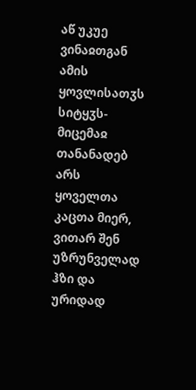აწ უკუე ვინაჲთგან ამის ყოვლისათჳს სიტყჳს-მიცემაჲ თანანადებ არს ყოველთა კაცთა მიერ, ვითარ შენ უზრუნველად ჰზი და ურიდად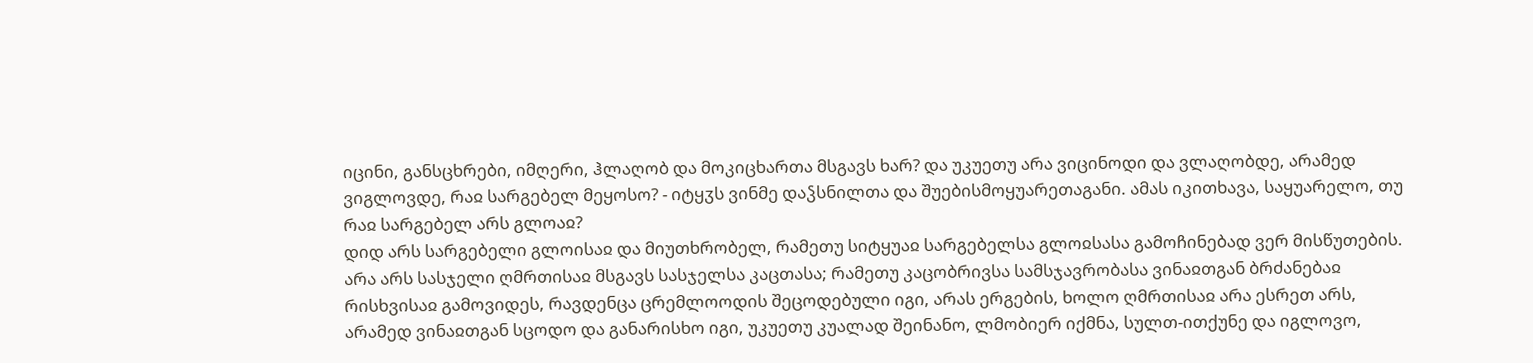იცინი, განსცხრები, იმღერი, ჰლაღობ და მოკიცხართა მსგავს ხარ? და უკუეთუ არა ვიცინოდი და ვლაღობდე, არამედ ვიგლოვდე, რაჲ სარგებელ მეყოსო? - იტყჳს ვინმე დაჴსნილთა და შუებისმოყუარეთაგანი. ამას იკითხავა, საყუარელო, თუ რაჲ სარგებელ არს გლოაჲ?
დიდ არს სარგებელი გლოისაჲ და მიუთხრობელ, რამეთუ სიტყუაჲ სარგებელსა გლოჲსასა გამოჩინებად ვერ მისწუთების. არა არს სასჯელი ღმრთისაჲ მსგავს სასჯელსა კაცთასა; რამეთუ კაცობრივსა სამსჯავრობასა ვინაჲთგან ბრძანებაჲ რისხვისაჲ გამოვიდეს, რავდენცა ცრემლოოდის შეცოდებული იგი, არას ერგების, ხოლო ღმრთისაჲ არა ესრეთ არს, არამედ ვინაჲთგან სცოდო და განარისხო იგი, უკუეთუ კუალად შეინანო, ლმობიერ იქმნა, სულთ-ითქუნე და იგლოვო,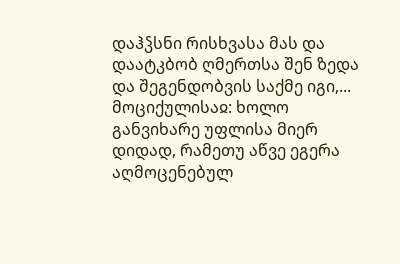დაჰჴსნი რისხვასა მას და დაატკბობ ღმერთსა შენ ზედა და შეგენდობვის საქმე იგი,...
მოციქულისაჲ: ხოლო განვიხარე უფლისა მიერ დიდად, რამეთუ აწვე ეგერა აღმოცენებულ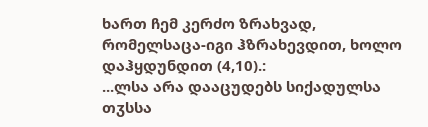ხართ ჩემ კერძო ზრახვად, რომელსაცა-იგი ჰზრახევდით, ხოლო დაჰყდუნდით (4,10).:
...ლსა არა დააცუდებს სიქადულსა თჳსსა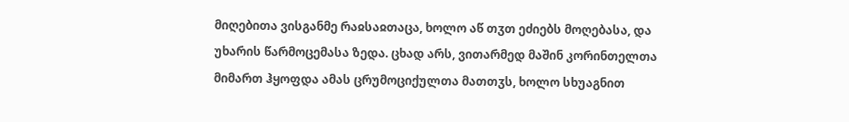მიღებითა ვისგანმე რაჲსაჲთაცა, ხოლო აწ თჳთ ეძიებს მოღებასა, და უხარის წარმოცემასა ზედა. ცხად არს, ვითარმედ მაშინ კორინთელთა მიმართ ჰყოფდა ამას ცრუმოციქულთა მათთჳს, ხოლო სხუაგნით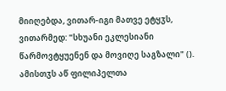მიიღებდა, ვითარ-იგი მათვე ეტყჳს, ვითარმედ: "სხუანი ეკლესიანი წარმოვტყუენენ და მოვიღე საგზალი" (). ამისთჳს აწ ფილიპელთა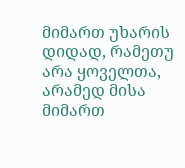მიმართ უხარის დიდად, რამეთუ არა ყოველთა, არამედ მისა მიმართ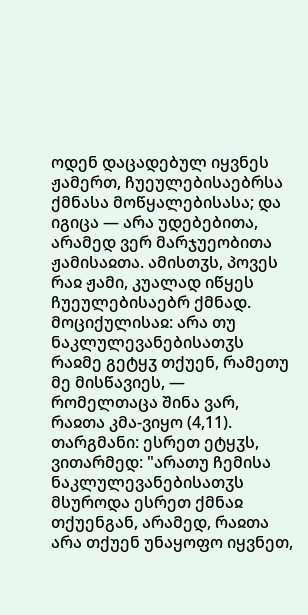ოდენ დაცადებულ იყვნეს ჟამერთ, ჩუეულებისაებრსა ქმნასა მოწყალებისასა; და იგიცა — არა უდებებითა, არამედ ვერ მარჯუეობითა ჟამისაჲთა. ამისთჳს, პოვეს რაჲ ჟამი, კუალად იწყეს ჩუეულებისაებრ ქმნად.
მოციქულისაჲ: არა თუ ნაკლულევანებისათჳს რაჲმე გეტყჳ თქუენ, რამეთუ მე მისწავიეს, — რომელთაცა შინა ვარ, რაჲთა კმა-ვიყო (4,11).
თარგმანი: ესრეთ ეტყჳს, ვითარმედ: "არათუ ჩემისა ნაკლულევანებისათჳს მსუროდა ესრეთ ქმნაჲ თქუენგან, არამედ, რაჲთა არა თქუენ უნაყოფო იყვნეთ,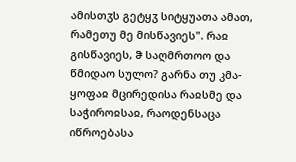ამისთჳს გეტყჳ სიტყუათა ამათ, რამეთუ მე მისწავიეს". რაჲ გისწავიეს, ჵ საღმრთოო და წმიდაო სულო? გარნა თუ კმა-ყოფაჲ მცირედისა რაჲსმე და საჭიროჲსაჲ, რაოდენსაცა იწროებასა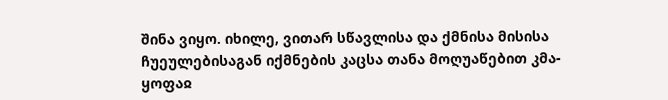შინა ვიყო. იხილე, ვითარ სწავლისა და ქმნისა მისისა ჩუეულებისაგან იქმნების კაცსა თანა მოღუაწებით კმა-ყოფაჲ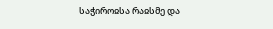საჭიროჲსა რაჲსმე და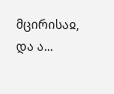მცირისაჲ, და ა...